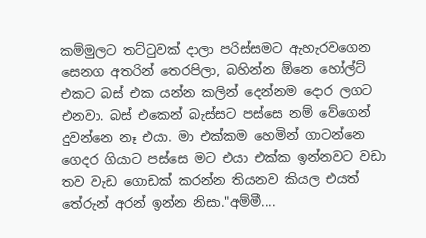කම්මුලට තට්ටුවක් දාලා පරිස්සමට ඇහැරවගෙන සෙනග අතරින් තෙරපිලා, බහින්න ඕනෙ හෝල්ට් එකට බස් එක යන්න කලින් දෙන්නම දොර ලගට එනවා. බස් එකෙන් බැස්සට පස්සෙ නම් වේගෙන් දුවන්නෙ නෑ එයා. මා එක්කම හෙමින් ගාටන්නෙ ගෙදර ගියාට පස්සෙ මට එයා එක්ක ඉන්නවට වඩා තව වැඩ ගොඩක් කරන්න තියනව කියල එයත් තේරුන් අරන් ඉන්න නිසා."අම්මී....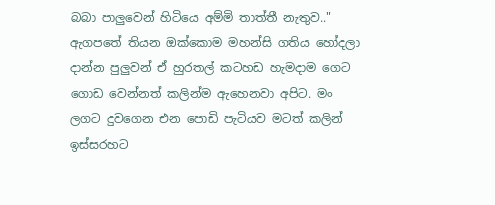බබා පාලුවෙන් හිටියෙ අම්මි තාත්තී නැතුව.."
ඇගපතේ තියන ඔක්කොම මහන්සි ගතිය හෝදලා දාන්න පුලුවන් ඒ හුරතල් කටහඩ හැමදාම ගෙට ගොඩ වෙන්නත් කලින්ම ඇහෙනවා අපිට. මං ලගට දුවගෙන එන පොඩි පැටියව මටත් කලින් ඉස්සරහට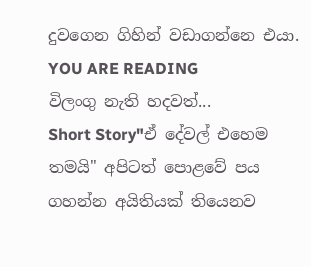දුවගෙන ගිහින් වඩාගන්නෙ එයා.
YOU ARE READING
විලංගු නැති හදවත්...
Short Story"ඒ දේවල් එහෙම තමයි" අපිටත් පොළවේ පය ගහන්න අයිතියක් තියෙනව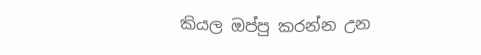කියල ඔප්පු කරන්න උන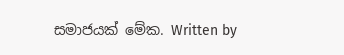සමාජයක් මේක. Written by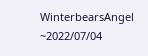WinterbearsAngel ~2022/07/04